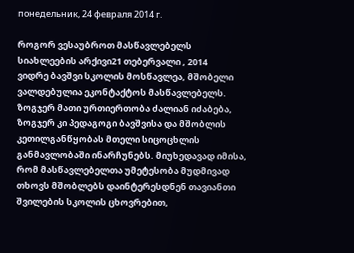понедельник, 24 февраля 2014 г.

როგორ ვესაუბროთ მასწავლებელს
სიახლეების არქივი21 თებერვალი , 2014
ვიდრე ბავშვი სკოლის მოსწავლეა, მშობელი ვალდებულია ეკონტაქტოს მასწავლებელს. ზოგჯერ მათი ურთიერთობა ძალიან იძაბება, ზოგჯერ კი პედაგოგი ბავშვისა და მშობლის კეთილგანწყობას მთელი სიცოცხლის განმავლობაში ინარჩუნებს. მიუხედავად იმისა, რომ მასწავლებელთა უმეტესობა მუდმივად თხოვს მშობლებს დაინტერესდნენ თავიანთი შვილების სკოლის ცხოვრებით,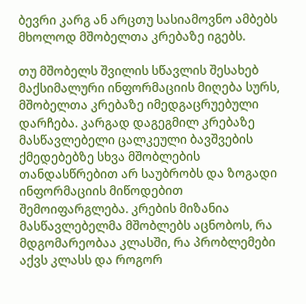ბევრი კარგ ან არცთუ სასიამოვნო ამბებს მხოლოდ მშობელთა კრებაზე იგებს.

თუ მშობელს შვილის სწავლის შესახებ მაქსიმალური ინფორმაციის მიღება სურს, მშობელთა კრებაზე იმედგაცრუებული დარჩება. კარგად დაგეგმილ კრებაზე მასწავლებელი ცალკეული ბავშვების ქმედებებზე სხვა მშობლების თანდასწრებით არ საუბრობს და ზოგადი ინფორმაციის მიწოდებით შემოიფარგლება. კრების მიზანია მასწავლებელმა მშობლებს აცნობოს, რა მდგომარეობაა კლასში, რა პრობლემები აქვს კლასს და როგორ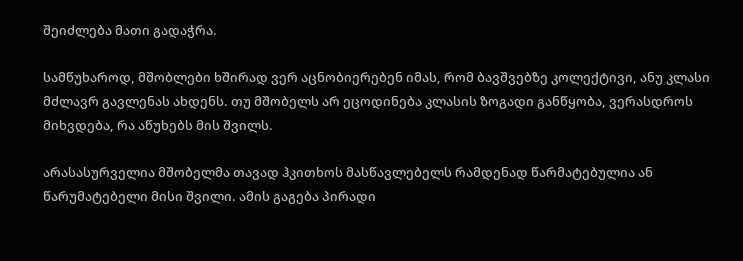შეიძლება მათი გადაჭრა.

სამწუხაროდ, მშობლები ხშირად ვერ აცნობიერებენ იმას, რომ ბავშვებზე კოლექტივი, ანუ კლასი მძლავრ გავლენას ახდენს. თუ მშობელს არ ეცოდინება კლასის ზოგადი განწყობა, ვერასდროს მიხვდება, რა აწუხებს მის შვილს.

არასასურველია მშობელმა თავად ჰკითხოს მასწავლებელს რამდენად წარმატებულია ან წარუმატებელი მისი შვილი. ამის გაგება პირადი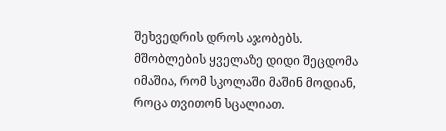შეხვედრის დროს აჯობებს. მშობლების ყველაზე დიდი შეცდომა იმაშია, რომ სკოლაში მაშინ მოდიან, როცა თვითონ სცალიათ.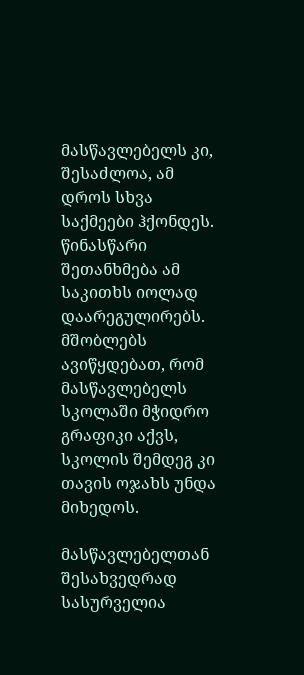მასწავლებელს კი, შესაძლოა, ამ დროს სხვა საქმეები ჰქონდეს. წინასწარი შეთანხმება ამ საკითხს იოლად დაარეგულირებს. მშობლებს ავიწყდებათ, რომ მასწავლებელს სკოლაში მჭიდრო გრაფიკი აქვს, სკოლის შემდეგ კი თავის ოჯახს უნდა მიხედოს.

მასწავლებელთან შესახვედრად სასურველია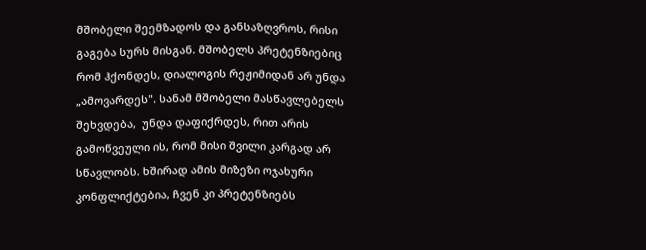მშობელი შეემზადოს და განსაზღვროს, რისი გაგება სურს მისგან. მშობელს პრეტენზიებიც რომ ჰქონდეს, დიალოგის რეჟიმიდან არ უნდა „ამოვარდეს". სანამ მშობელი მასწავლებელს შეხვდება,  უნდა დაფიქრდეს, რით არის გამოწვეული ის, რომ მისი შვილი კარგად არ სწავლობს. ხშირად ამის მიზეზი ოჯახური კონფლიქტებია, ჩვენ კი პრეტენზიებს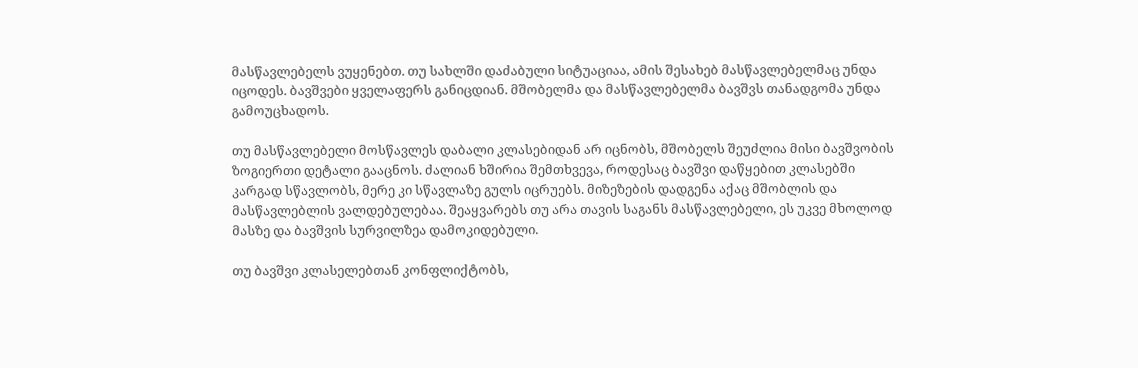მასწავლებელს ვუყენებთ. თუ სახლში დაძაბული სიტუაციაა, ამის შესახებ მასწავლებელმაც უნდა იცოდეს. ბავშვები ყველაფერს განიცდიან. მშობელმა და მასწავლებელმა ბავშვს თანადგომა უნდა გამოუცხადოს.

თუ მასწავლებელი მოსწავლეს დაბალი კლასებიდან არ იცნობს, მშობელს შეუძლია მისი ბავშვობის ზოგიერთი დეტალი გააცნოს. ძალიან ხშირია შემთხვევა, როდესაც ბავშვი დაწყებით კლასებში კარგად სწავლობს, მერე კი სწავლაზე გულს იცრუებს. მიზეზების დადგენა აქაც მშობლის და მასწავლებლის ვალდებულებაა. შეაყვარებს თუ არა თავის საგანს მასწავლებელი, ეს უკვე მხოლოდ მასზე და ბავშვის სურვილზეა დამოკიდებული.

თუ ბავშვი კლასელებთან კონფლიქტობს,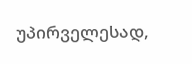უპირველესად,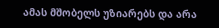ამას მშობელს უზიარებს და არა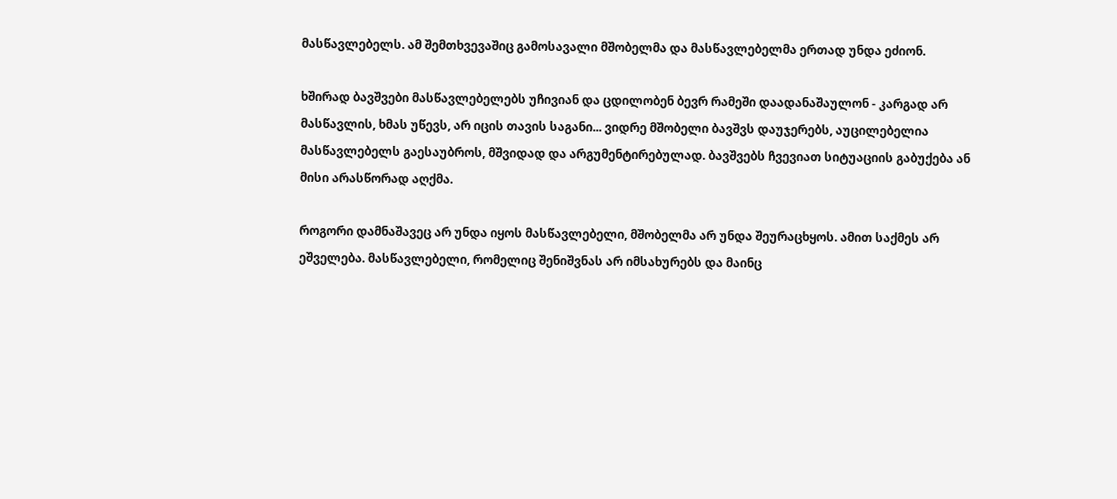მასწავლებელს. ამ შემთხვევაშიც გამოსავალი მშობელმა და მასწავლებელმა ერთად უნდა ეძიონ.

ხშირად ბავშვები მასწავლებელებს უჩივიან და ცდილობენ ბევრ რამეში დაადანაშაულონ - კარგად არ მასწავლის, ხმას უწევს, არ იცის თავის საგანი... ვიდრე მშობელი ბავშვს დაუჯერებს, აუცილებელია მასწავლებელს გაესაუბროს, მშვიდად და არგუმენტირებულად. ბავშვებს ჩვევიათ სიტუაციის გაბუქება ან მისი არასწორად აღქმა.

როგორი დამნაშავეც არ უნდა იყოს მასწავლებელი, მშობელმა არ უნდა შეურაცხყოს. ამით საქმეს არ ეშველება. მასწავლებელი, რომელიც შენიშვნას არ იმსახურებს და მაინც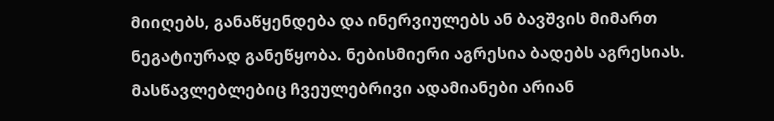მიიღებს, განაწყენდება და ინერვიულებს ან ბავშვის მიმართ ნეგატიურად განეწყობა. ნებისმიერი აგრესია ბადებს აგრესიას. მასწავლებლებიც ჩვეულებრივი ადამიანები არიან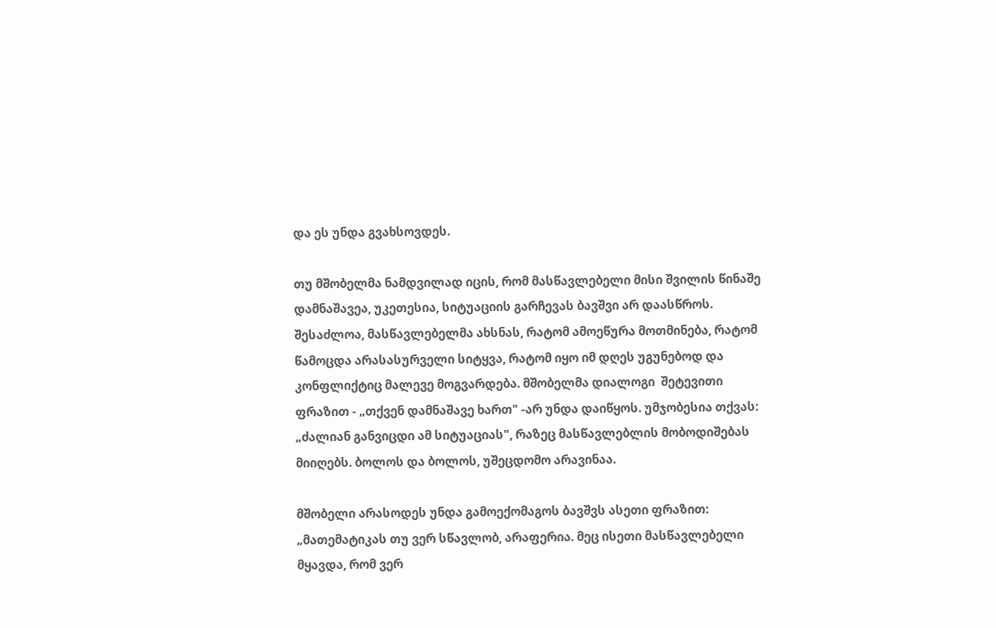და ეს უნდა გვახსოვდეს.

თუ მშობელმა ნამდვილად იცის, რომ მასწავლებელი მისი შვილის წინაშე დამნაშავეა, უკეთესია, სიტუაციის გარჩევას ბავშვი არ დაასწროს. შესაძლოა, მასწავლებელმა ახსნას, რატომ ამოეწურა მოთმინება, რატომ წამოცდა არასასურველი სიტყვა, რატომ იყო იმ დღეს უგუნებოდ და კონფლიქტიც მალევე მოგვარდება. მშობელმა დიალოგი  შეტევითი ფრაზით - „თქვენ დამნაშავე ხართ" -არ უნდა დაიწყოს. უმჯობესია თქვას:   „ძალიან განვიცდი ამ სიტუაციას", რაზეც მასწავლებლის მობოდიშებას მიიღებს. ბოლოს და ბოლოს, უშეცდომო არავინაა.

მშობელი არასოდეს უნდა გამოექომაგოს ბავშვს ასეთი ფრაზით: „მათემატიკას თუ ვერ სწავლობ, არაფერია. მეც ისეთი მასწავლებელი მყავდა, რომ ვერ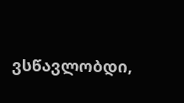ვსწავლობდი,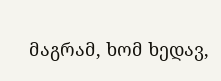მაგრამ, ხომ ხედავ,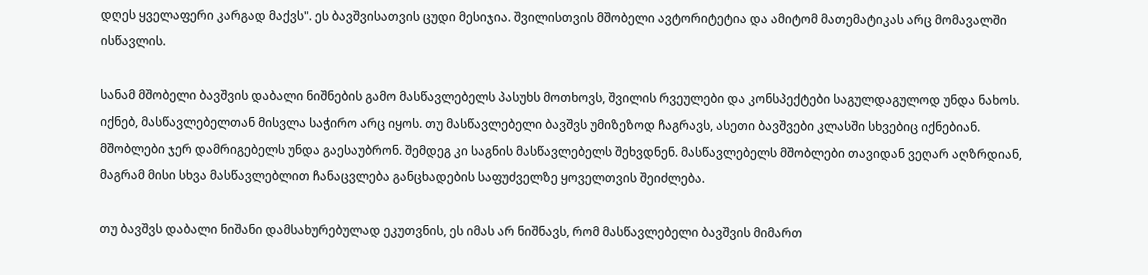დღეს ყველაფერი კარგად მაქვს". ეს ბავშვისათვის ცუდი მესიჯია. შვილისთვის მშობელი ავტორიტეტია და ამიტომ მათემატიკას არც მომავალში ისწავლის.

სანამ მშობელი ბავშვის დაბალი ნიშნების გამო მასწავლებელს პასუხს მოთხოვს, შვილის რვეულები და კონსპექტები საგულდაგულოდ უნდა ნახოს. იქნებ, მასწავლებელთან მისვლა საჭირო არც იყოს. თუ მასწავლებელი ბავშვს უმიზეზოდ ჩაგრავს, ასეთი ბავშვები კლასში სხვებიც იქნებიან. მშობლები ჯერ დამრიგებელს უნდა გაესაუბრონ. შემდეგ კი საგნის მასწავლებელს შეხვდნენ. მასწავლებელს მშობლები თავიდან ვეღარ აღზრდიან, მაგრამ მისი სხვა მასწავლებლით ჩანაცვლება განცხადების საფუძველზე ყოველთვის შეიძლება.

თუ ბავშვს დაბალი ნიშანი დამსახურებულად ეკუთვნის, ეს იმას არ ნიშნავს, რომ მასწავლებელი ბავშვის მიმართ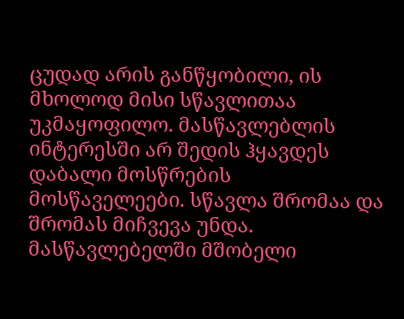ცუდად არის განწყობილი, ის მხოლოდ მისი სწავლითაა უკმაყოფილო. მასწავლებლის ინტერესში არ შედის ჰყავდეს დაბალი მოსწრების მოსწაველეები. სწავლა შრომაა და შრომას მიჩვევა უნდა. მასწავლებელში მშობელი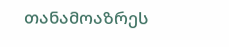თანამოაზრეს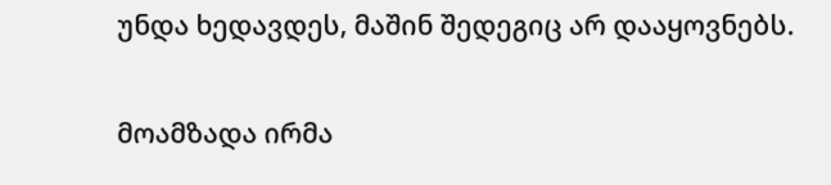უნდა ხედავდეს, მაშინ შედეგიც არ დააყოვნებს.

მოამზადა ირმა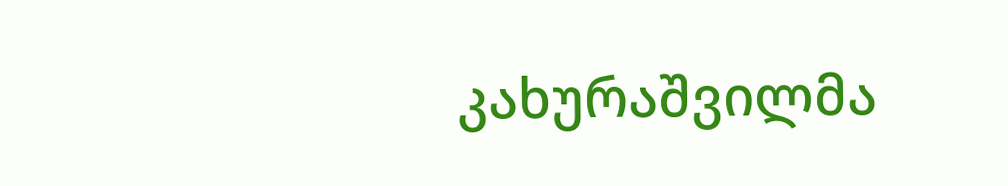კახურაშვილმა